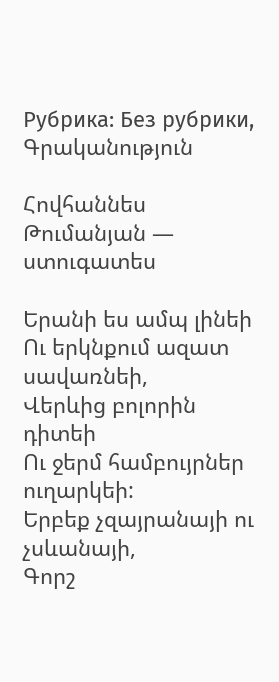Рубрика: Без рубрики, Գրականություն

Հովհաննես Թումանյան — ստուգատես

Երանի ես ամպ լինեի
Ու երկնքում ազատ սավառնեի,
Վերևից բոլորին դիտեի
Ու ջերմ համբույրներ ուղարկեի:
Երբեք չզայրանայի ու չսևանայի,
Գորշ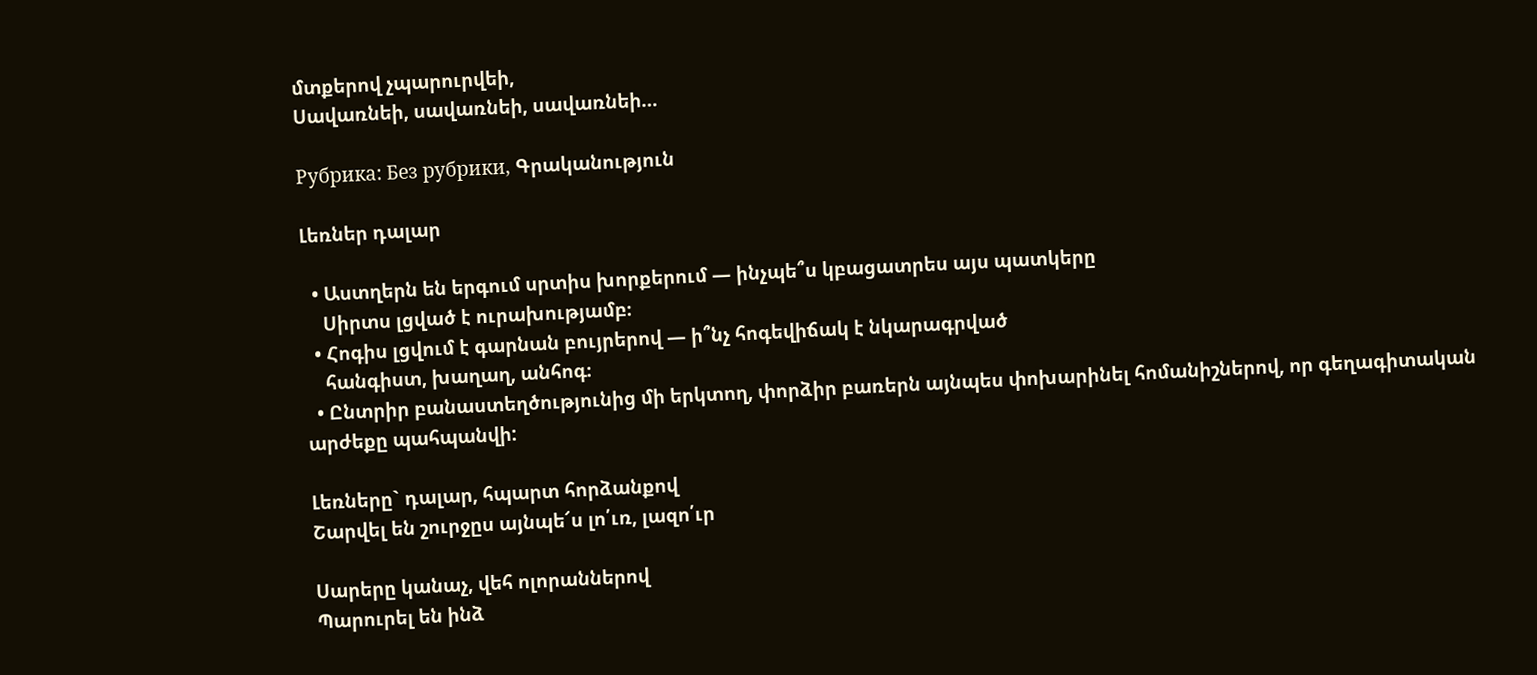մտքերով չպարուրվեի,
Սավառնեի, սավառնեի, սավառնեի…

Рубрика: Без рубрики, Գրականություն

Լեռներ դալար

  • Աստղերն են երգում սրտիս խորքերում — ինչպե՞ս կբացատրես այս պատկերը
    Սիրտս լցված է ուրախությամբ։
  • Հոգիս լցվում է գարնան բույրերով — ի՞նչ հոգեվիճակ է նկարագրված
    հանգիստ, խաղաղ, անհոգ։
  • Ընտրիր բանաստեղծությունից մի երկտող, փորձիր բառերն այնպես փոխարինել հոմանիշներով, որ գեղագիտական արժեքը պահպանվի:

Լեռները` դալար, հպարտ հորձանքով
Շարվել են շուրջըս այնպե՜ս լո՛ւռ, լազո՛ւր

Սարերը կանաչ, վեհ ոլորաններով
Պարուրել են ինձ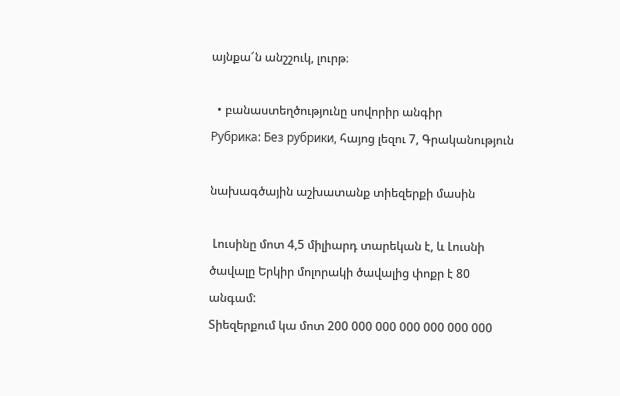այնքա՜ն անշշուկ, լուրթ։

  • բանաստեղծությունը սովորիր անգիր
Рубрика: Без рубрики, հայոց լեզու 7, Գրականություն

նախագծային աշխատանք տիեզերքի մասին

 Լուսինը մոտ 4,5 միլիարդ տարեկան է, և Լուսնի ծավալը Երկիր մոլորակի ծավալից փոքր է 80 անգամ:
Տիեզերքում կա մոտ 200 000 000 000 000 000 000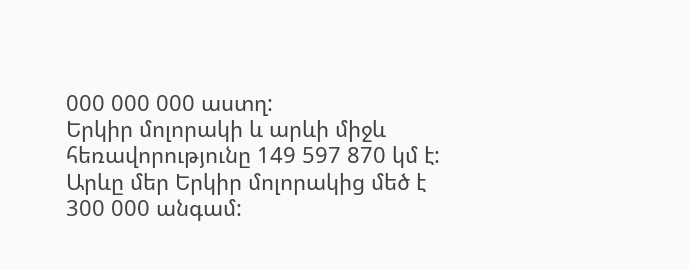000 000 000 աստղ:
Երկիր մոլորակի և արևի միջև հեռավորությունը 149 597 870 կմ է:
Արևը մեր Երկիր մոլորակից մեծ է 300 000 անգամ: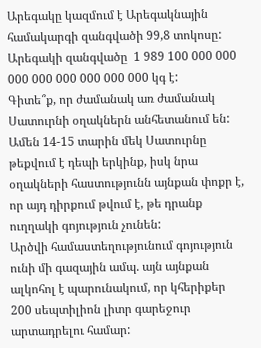Արեգակը կազմում է Արեգակնային համակարգի զանգվածի 99,8 տոկոսը: Արեգակի զանգվածը  1 989 100 000 000 000 000 000 000 000 000 կգ է:
Գիտե՞ք, որ ժամանակ առ ժամանակ Սատուրնի օղակներն անհետանում են: Ամեն 14-15 տարին մեկ Սատուրնը թեքվում է դեպի երկինք, իսկ նրա օղակների հաստությունն այնքան փոքր է, որ այդ դիրքում թվում է, թե դրանք ուղղակի գոյություն չունեն:
Արծվի համաստեղությունում գոյություն ունի մի գազային ամպ. այն այնքան ալկոհոլ է պարունակում, որ կհերիքեր 200 սեպտիլիոն լիտր գարեջուր արտադրելու համար: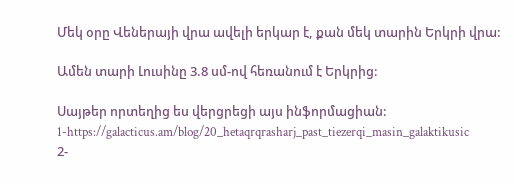Մեկ օրը Վեներայի վրա ավելի երկար է, քան մեկ տարին Երկրի վրա:

Ամեն տարի Լուսինը 3.8 սմ-ով հեռանում է Երկրից:

Սայթեր որտեղից ես վերցրեցի այս ինֆորմացիան:
1-https://galacticus.am/blog/20_hetaqrqrasharj_past_tiezerqi_masin_galaktikusic
2-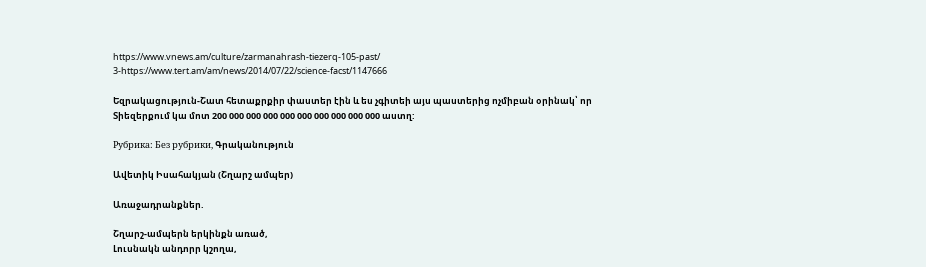https://www.vnews.am/culture/zarmanahrash-tiezerq-105-past/
3-https://www.tert.am/am/news/2014/07/22/science-facst/1147666

Եզրակացություն-Շատ հետաքրքիր փաստեր էին և ես չգիտեի այս պաստերից ոչմիբան օրինակ՝ որ Տիեզերքում կա մոտ 200 000 000 000 000 000 000 000 000 000 աստղ:

Рубрика: Без рубрики, Գրականություն

Ավետիկ Իսահակյան (Շղարշ ամպեր)

Առաջադրանքներ.

Շղարշ-ամպերն երկինքն առած,
Լուսնակն անդորր կշողա,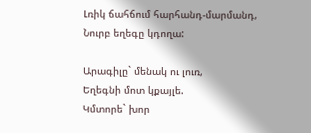Լռիկ ճահճում հարհանդ-մարմանդ,
Նուրբ եղեգը կդողա:

Արագիլը` մենակ ու լուռ,
Եղեգնի մոտ կքայլե.
Կմտորե` խոր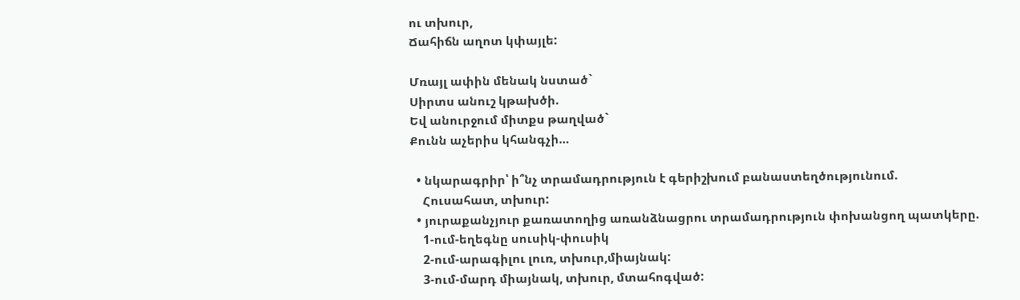ու տխուր,
Ճահիճն աղոտ կփայլե:

Մռայլ ափին մենակ նստած`
Սիրտս անուշ կթախծի.
Եվ անուրջում միտքս թաղված`
Քունն աչերիս կհանգչի…

  • նկարագրիր՝ ի՞նչ տրամադրություն է գերիշխում բանաստեղծությունում.
    Հուսահատ, տխուր:
  • յուրաքանչյուր քառատողից առանձնացրու տրամադրություն փոխանցող պատկերը.
    1-ում-եղեգնը սուսիկ-փուսիկ
    2-ում-արագիլու լուռ, տխուր,միայնակ:
    3-ում-մարդ միայնակ, տխուր, մտահոգված: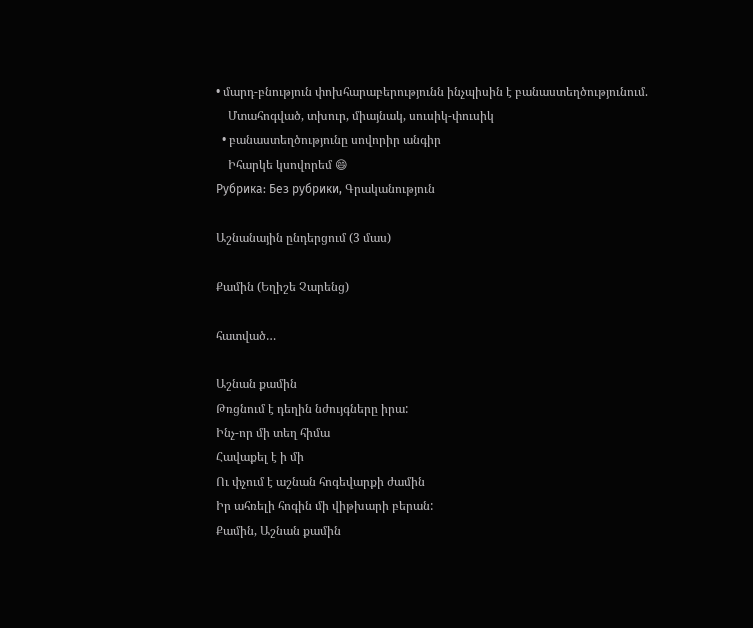• մարդ-բնություն փոխհարաբերությունն ինչպիսին է բանաստեղծությունում.
    Մտահոգված, տխուր, միայնակ, սուսիկ-փուսիկ
  • բանաստեղծությունը սովորիր անգիր
    Իհարկե կսովորեմ 😄
Рубрика: Без рубрики, Գրականություն

Աշնանային ընդերցում (3 մաս)

Քամին (Եղիշե Չարենց)

հատված…

Աշնան քամին
Թռցնում է դեղին նժույգները իրա:
Ինչ-որ մի տեղ հիմա
Հավաքել է ի մի
Ու փչում է աշնան հոգեվարքի ժամին
Իր ահռելի հոգին մի վիթխարի բերան:
Քամին, Աշնան քամին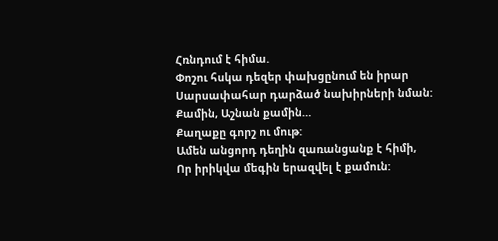Հռնդում է հիմա.
Փոշու հսկա դեզեր փախցընում են իրար
Սարսափահար դարձած նախիրների նման:
Քամին, Աշնան քամին…
Քաղաքը գորշ ու մութ:
Ամեն անցորդ դեղին զառանցանք է հիմի,
Որ իրիկվա մեգին երազվել է քամուն: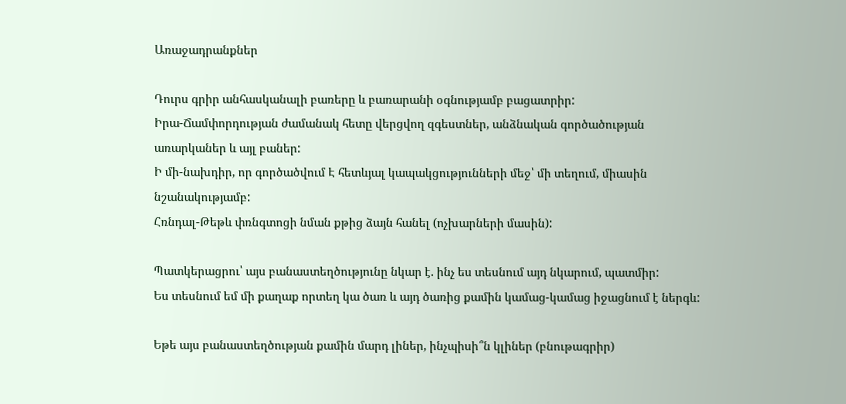Առաջադրանքներ

Դուրս գրիր անհասկանալի բառերը և բառարանի օգնությամբ բացատրիր:
Իրա-Ճամփորդության ժամանակ հետը վերցվող զգեստներ, անձնական գործածության առարկաներ և այլ բաներ:
Ի մի-նախդիր, որ գործածվում Է հետևյալ կապակցությունների մեջ՝ մի տեղում, միասին նշանակությամբ:
Հռնդալ-Թեթև փռնգտոցի նման քթից ձայն հանել (ոչխարների մասին):

Պատկերացրու՝ այս բանաստեղծությունը նկար է. ինչ ես տեսնում այդ նկարում, պատմիր:
Ես տեսնում եմ մի քաղաք որտեղ կա ծառ և այդ ծառից քամին կամաց-կամաց իջացնում է ներգև:

Եթե այս բանաստեղծության քամին մարդ լիներ, ինչպիսի՞ն կլիներ (բնութագրիր)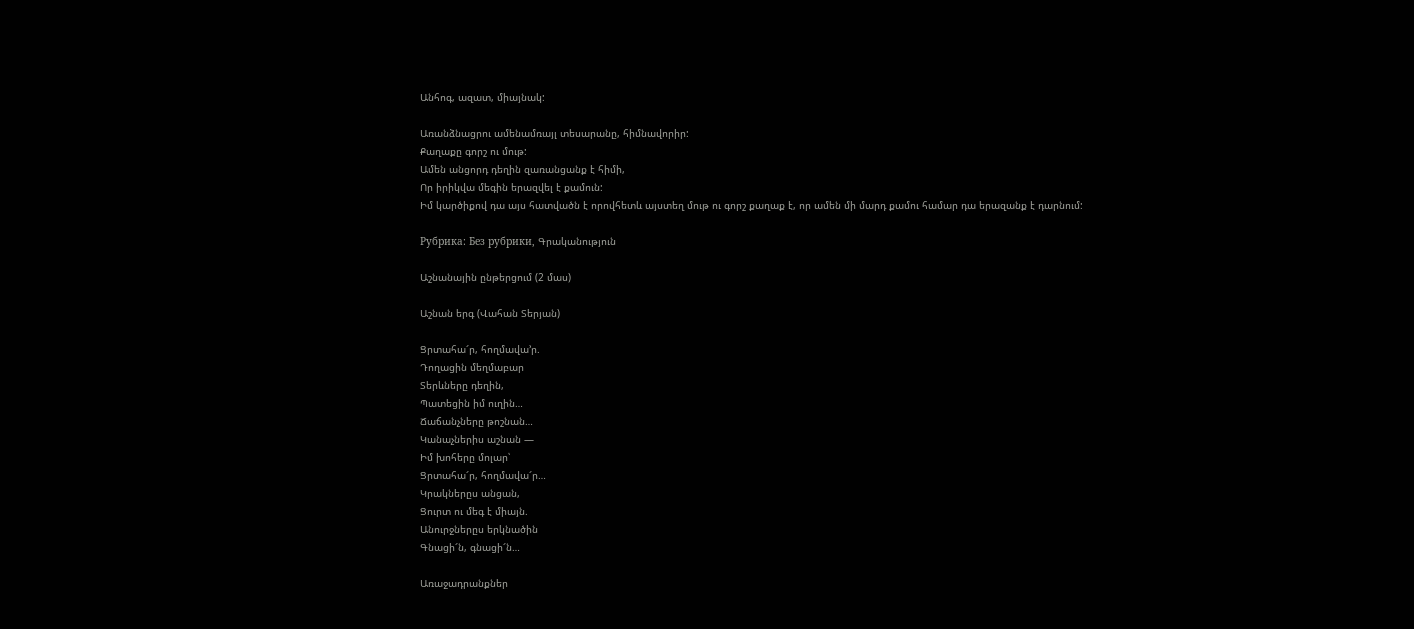Անհոգ, ազատ, միայնակ:

Առանձնացրու ամենամռայլ տեսարանը, հիմնավորիր:
Քաղաքը գորշ ու մութ:
Ամեն անցորդ դեղին զառանցանք է հիմի,
Որ իրիկվա մեգին երազվել է քամուն:
Իմ կարծիքով դա այս հատվածն է որովհետև այստեղ մութ ու գորշ քաղաք է, որ ամեն մի մարդ քամու համար դա երազանք է դարնում:

Рубрика: Без рубрики, Գրականություն

Աշնանային ընթերցում (2 մաս)

Աշնան երգ (Վահան Տերյան)

Ցրտահա՜ր, հողմավա՚ր.
Դողացին մեղմաբար
Տերևները դեղին,
Պատեցին իմ ուղին…
Ճաճանչները թոշնան…
Կանաչներիս աշնան —
Իմ խոհերը մոլար՝
Ցրտահա՜ր, հողմավա՜ր…
Կրակներըս անցան,
Ցուրտ ու մեգ է միայն.
Անուրջներըս երկնածին
Գնացի՜ն, գնացի՜ն…

Առաջադրանքներ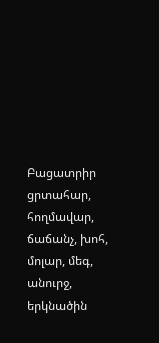Բացատրիր ցրտահար, հողմավար, ճաճանչ, խոհ, մոլար, մեգ, անուրջ, երկնածին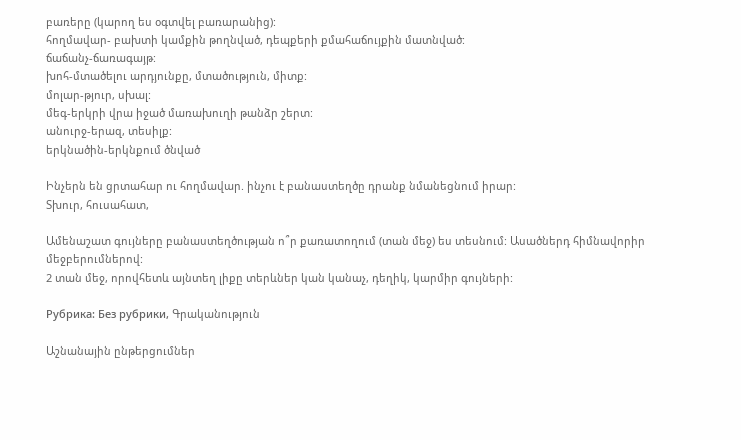բառերը (կարող ես օգտվել բառարանից):
հողմավար- բախտի կամքին թողնված, դեպքերի քմահաճույքին մատնված:
ճաճանչ-ճառագայթ:
խոհ-մտածելու արդյունքը, մտածություն, միտք:
մոլար-թյուր, սխալ:
մեգ-երկրի վրա իջած մառախուղի թանձր շերտ:
անուրջ-երազ, տեսիլք:
երկնածին-երկնքում ծնված

Ինչերն են ցրտահար ու հողմավար. ինչու է բանաստեղծը դրանք նմանեցնում իրար:
Տխուր, հուսահատ,

Ամենաշատ գույները բանաստեղծության ո՞ր քառատողում (տան մեջ) ես տեսնում: Ասածներդ հիմնավորիր մեջբերումներով:
2 տան մեջ, որովհետև այնտեղ լիքը տերևներ կան կանաչ, դեղիկ, կարմիր գույների:

Рубрика: Без рубрики, Գրականություն

Աշնանային ընթերցումներ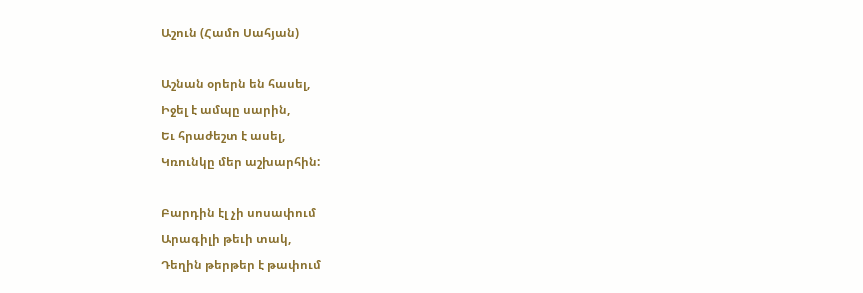Աշուն (Համո Սահյան)

Աշնան օրերն են հասել,
Իջել է ամպը սարին,
Եւ հրաժեշտ է ասել,
Կռունկը մեր աշխարհին:

Բարդին էլ չի սոսափում
Արագիլի թեւի տակ,
Դեղին թերթեր է թափում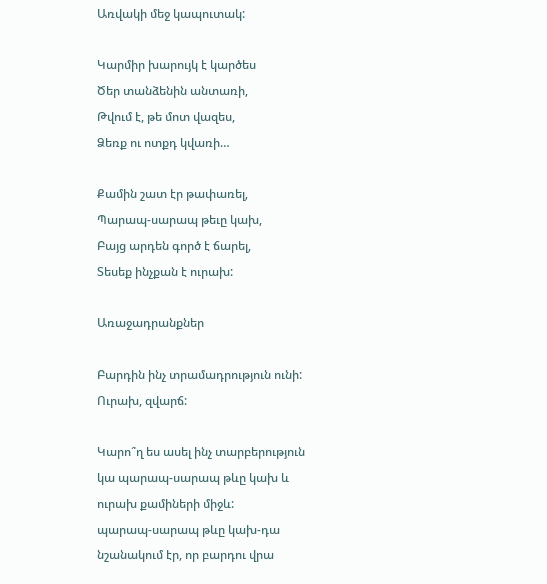Առվակի մեջ կապուտակ:

Կարմիր խարույկ է կարծես
Ծեր տանձենին անտառի,
Թվում է, թե մոտ վազես,
Ձեռք ու ոտքդ կվառի…

Քամին շատ էր թափառել,
Պարապ-սարապ թեւը կախ,
Բայց արդեն գործ է ճարել,
Տեսեք ինչքան է ուրախ:

Առաջադրանքներ

Բարդին ինչ տրամադրություն ունի:
Ուրախ, զվարճ:

Կարո՞ղ ես ասել ինչ տարբերություն կա պարապ-սարապ թևը կախ և ուրախ քամիների միջև:
պարապ-սարապ թևը կախ-դա նշանակում էր, որ բարդու վրա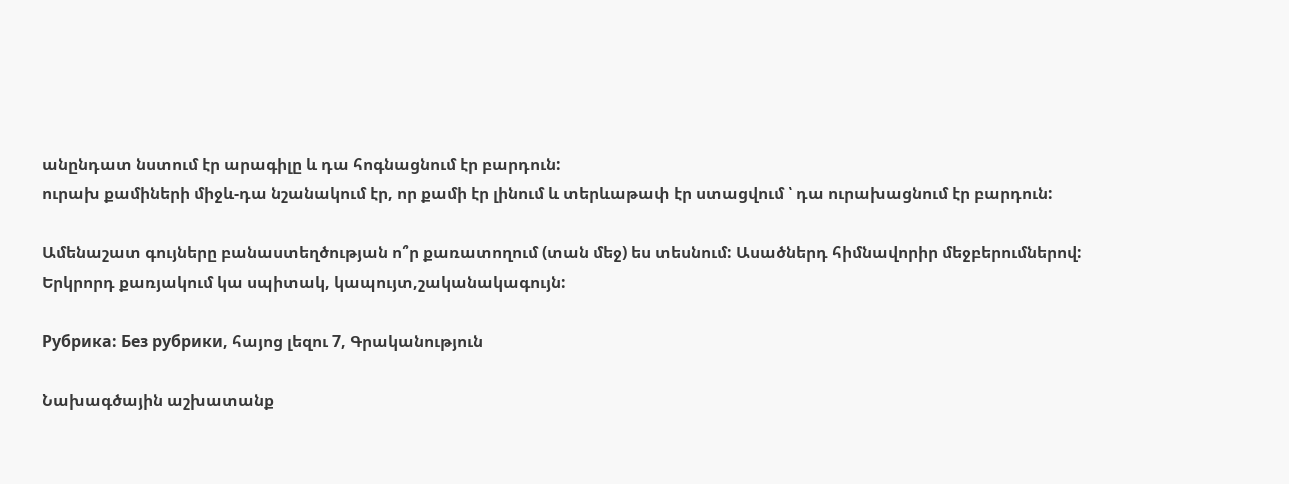անընդատ նստում էր արագիլը և դա հոգնացնում էր բարդուն:
ուրախ քամիների միջև-դա նշանակում էր, որ քամի էր լինում և տերևաթափ էր ստացվում ՝ դա ուրախացնում էր բարդուն:

Ամենաշատ գույները բանաստեղծության ո՞ր քառատողում (տան մեջ) ես տեսնում: Ասածներդ հիմնավորիր մեջբերումներով:
Երկրորդ քառյակում կա սպիտակ, կապույտ,շականակագույն:

Рубрика: Без рубрики, հայոց լեզու 7, Գրականություն

Նախագծային աշխատանք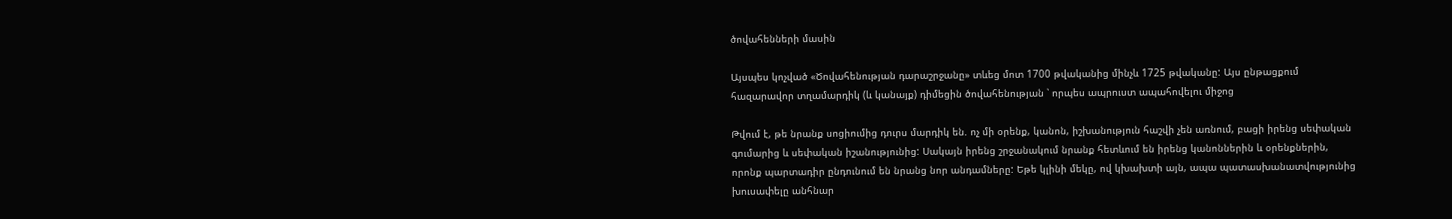ծովահենների մասին

Այսպես կոչված «Ծովահենության դարաշրջանը» տևեց մոտ 1700 թվականից մինչև 1725 թվականը: Այս ընթացքում հազարավոր տղամարդիկ (և կանայք) դիմեցին ծովահենության ՝ որպես ապրուստ ապահովելու միջոց

Թվում է, թե նրանք սոցիումից դուրս մարդիկ են. ոչ մի օրենք, կանոն, իշխանություն հաշվի չեն առնում, բացի իրենց սեփական գումարից և սեփական իշանությունից: Սակայն իրենց շրջանակում նրանք հետևում են իրենց կանոններին և օրենքներին, որոնք պարտադիր ընդունում են նրանց նոր անդամները: Եթե կլինի մեկը, ով կխախտի այն, ապա պատասխանատվությունից խուսափելը անհնար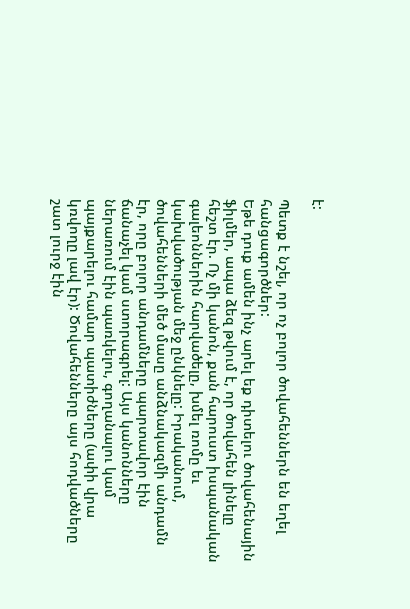է:

Պետք է նշել, որ ոչ բոլոր ծովահեններն են եղել հանցագործներ:
Եթե դուք ամեն ինչ արել եք դիտելու ծովահենային ֆիլմեր, ապա ձեզ թվում է, որ ծովահեն լինելը հեշտ էր. Ոչ մի կանոն, քան հարուստ իսպանական գալեոններին հարվածելը, խմել ռոմը եւ կախվածության մեջ ընկնելը: Իրականում, ծովահենների մեծ մասը անձնակազմի անդամն էր, որը բոլոր անդամները պարտավոր էին ճանաչել կամ ստորագրել: Այս կանոնները ներառում էին պառկելու, գողանալու կամ պայքարելու համար պատիժները (ափի վրա կռվողը լավ էր): Ծովահենները այս հոդվածները շատ լուրջ էին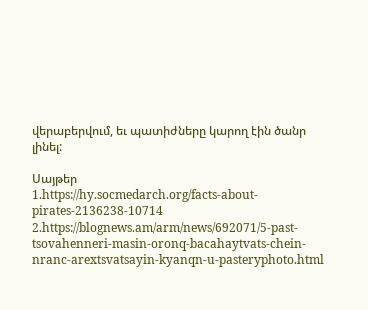վերաբերվում, եւ պատիժները կարող էին ծանր լինել:

Սայթեր
1.https://hy.socmedarch.org/facts-about-pirates-2136238-10714
2.https://blognews.am/arm/news/692071/5-past-tsovahenneri-masin-oronq-bacahaytvats-chein-nranc-arextsvatsayin-kyanqn-u-pasteryphoto.html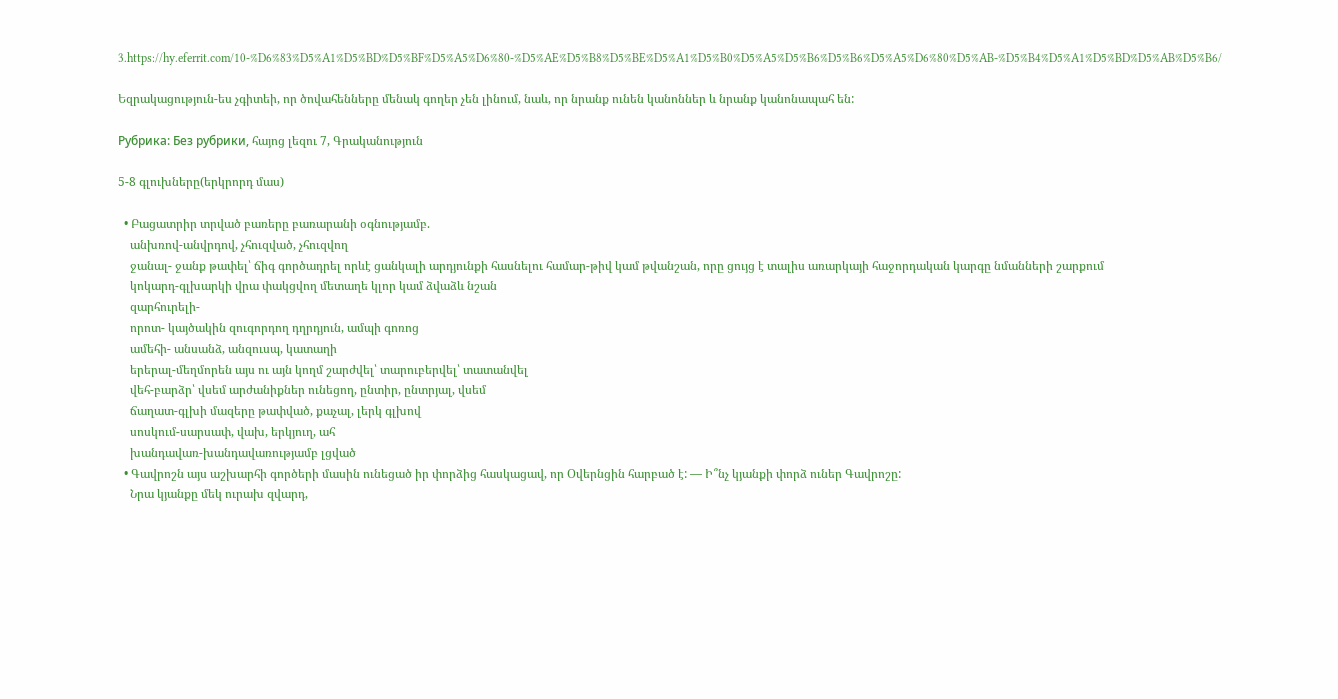3.https://hy.eferrit.com/10-%D6%83%D5%A1%D5%BD%D5%BF%D5%A5%D6%80-%D5%AE%D5%B8%D5%BE%D5%A1%D5%B0%D5%A5%D5%B6%D5%B6%D5%A5%D6%80%D5%AB-%D5%B4%D5%A1%D5%BD%D5%AB%D5%B6/

Եզրակացություն-ես չգիտեի, որ ծովահենները մենակ գողեր չեն լինում, նաև, որ նրանք ունեն կանոններ և նրանք կանոնապահ են:

Рубрика: Без рубрики, հայոց լեզու 7, Գրականություն

5-8 գլուխները(երկրորդ մաս)

  • Բացատրիր տրված բառերը բառարանի օգնությամբ.
    անխռով-անվրդով, չհուզված, չհուզվող
    ջանալ- ջանք թափել՝ ճիգ գործադրել որևէ ցանկալի արդյունքի հասնելու համար-թիվ կամ թվանշան, որը ցույց է տալիս առարկայի հաջորդական կարգը նմանների շարքում
    կոկարդ-գլխարկի վրա փակցվող մետաղե կլոր կամ ձվաձև նշան
    զարհուրելի-
    որոտ- կայծակին զուգորդող դղրդյուն, ամպի գոռոց
    ամեհի- անսանձ, անզուսպ, կատաղի
    երերալ-մեղմորեն այս ու այն կողմ շարժվել՝ տարուբերվել՝ տատանվել
    վեհ-բարձր՝ վսեմ արժանիքներ ունեցող, ընտիր, ընտրյալ, վսեմ
    ճաղատ-գլխի մազերը թափված, քաչալ, լերկ գլխով
    սոսկում-սարսափ, վախ, երկյուղ, ահ
    խանդավառ-խանդավառությամբ լցված
  • Գավրոշն այս աշխարհի գործերի մասին ունեցած իր փորձից հասկացավ, որ Օվերնցին հարբած է: — Ի՞նչ կյանքի փորձ ուներ Գավրոշը:
    Նրա կյանքը մեկ ուրախ զվարդ,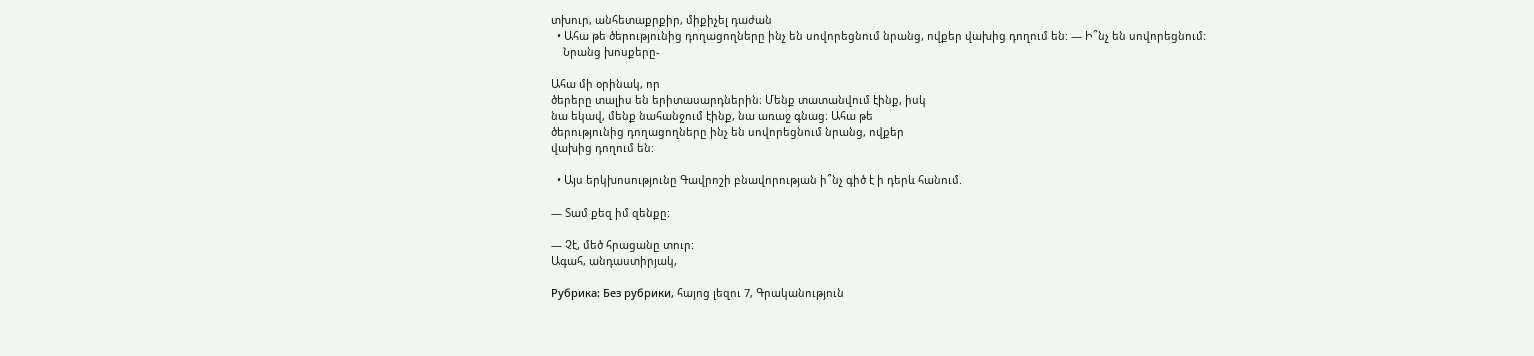տխուր, անհետաքրքիր, միքիչել դաժան
  • Ահա թե ծերությունից դողացողները ինչ են սովորեցնում նրանց, ովքեր վախից դողում են: — Ի՞նչ են սովորեցնում:
    Նրանց խոսքերը-

Ահա մի օրինակ, որ
ծերերը տալիս են երիտասարդներին։ Մենք տատանվում էինք, իսկ
նա եկավ, մենք նահանջում էինք, նա առաջ գնաց։ Ահա թե
ծերությունից դողացողները ինչ են սովորեցնում նրանց, ովքեր
վախից դողում են:

  • Այս երկխոսությունը Գավրոշի բնավորության ի՞նչ գիծ է ի դերև հանում.

— Տամ քեզ իմ զենքը:

— Չէ, մեծ հրացանը տուր:
Ագահ, անդաստիրյակ,

Рубрика: Без рубрики, հայոց լեզու 7, Գրականություն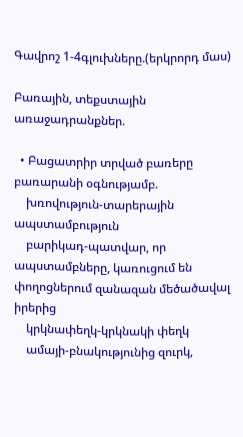Գավրոշ 1-4գլուխները.(երկրորդ մաս)

Բառային, տեքստային առաջադրանքներ.

  • Բացատրիր տրված բառերը բառարանի օգնությամբ.
    խռովություն-տարերային ապստամբություն
    բարիկադ-պատվար, որ ապստամբները, կառուցում են փողոցներում զանազան մեծածավալ իրերից
    կրկնափեղկ-կրկնակի փեղկ
    ամայի-բնակությունից զուրկ,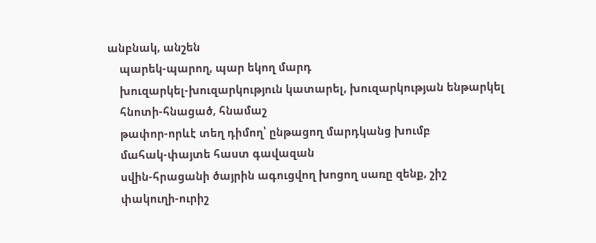անբնակ, անշեն
    պարեկ-պարող, պար եկող մարդ
    խուզարկել-խուզարկություն կատարել, խուզարկության ենթարկել
    հնոտի-հնացած, հնամաշ
    թափոր-որևէ տեղ դիմող՝ ընթացող մարդկանց խումբ
    մահակ-փայտե հաստ գավազան
    սվին-հրացանի ծայրին ագուցվող խոցող սառը զենք, շիշ
    փակուղի-ուրիշ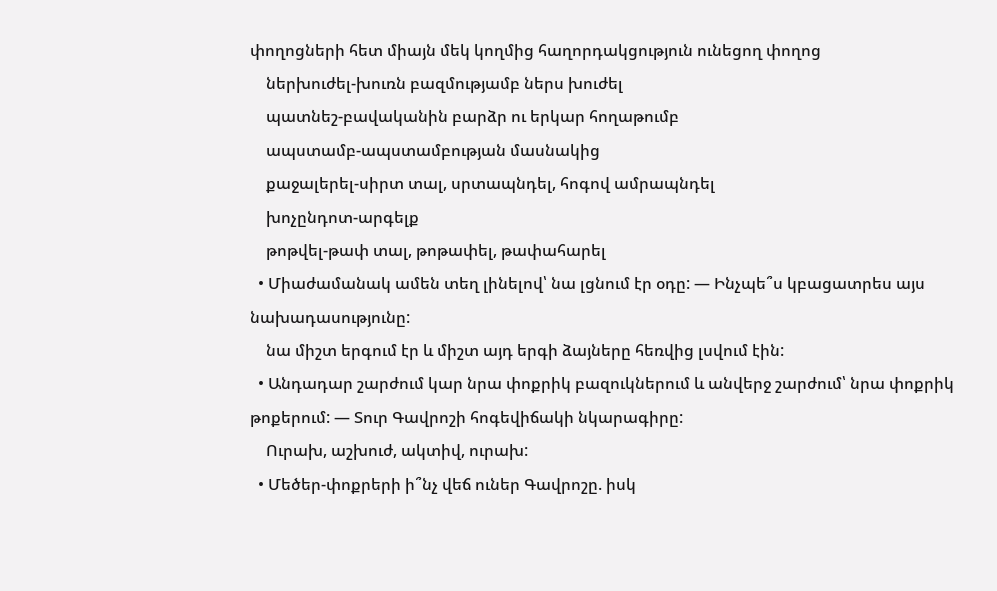փողոցների հետ միայն մեկ կողմից հաղորդակցություն ունեցող փողոց
    ներխուժել-խուռն բազմությամբ ներս խուժել
    պատնեշ-բավականին բարձր ու երկար հողաթումբ
    ապստամբ-ապստամբության մասնակից
    քաջալերել-սիրտ տալ, սրտապնդել, հոգով ամրապնդել
    խոչընդոտ-արգելք
    թոթվել-թափ տալ, թոթափել, թափահարել
  • Միաժամանակ ամեն տեղ լինելով՝ նա լցնում էր օդը: — Ինչպե՞ս կբացատրես այս նախադասությունը:
    նա միշտ երգում էր և միշտ այդ երգի ձայները հեռվից լսվում էին:
  • Անդադար շարժում կար նրա փոքրիկ բազուկներում և անվերջ շարժում՝ նրա փոքրիկ թոքերում: — Տուր Գավրոշի հոգեվիճակի նկարագիրը:
    Ուրախ, աշխուժ, ակտիվ, ուրախ:
  • Մեծեր-փոքրերի ի՞նչ վեճ ուներ Գավրոշը. իսկ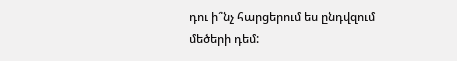դու ի՞նչ հարցերում ես ընդվզում մեծերի դեմ: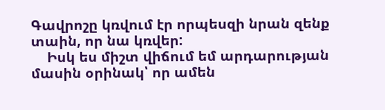Գավրոշը կռվում էր որպեսզի նրան զենք տաին, որ նա կռվեր:
    Իսկ ես միշտ վիճում եմ արդարության մասին օրինակ՝ որ ամեն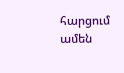հարցում ամեն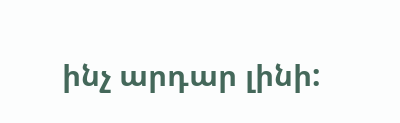ինչ արդար լինի: